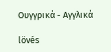Ουγγρικά - Αγγλικά

lövés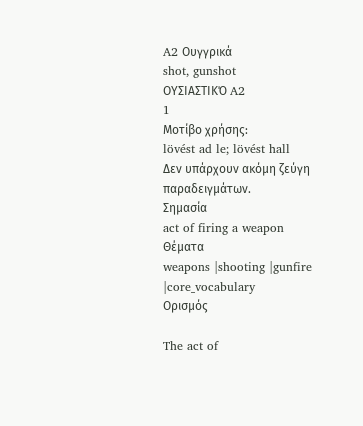A2 Ουγγρικά
shot, gunshot
ΟΥΣΙΑΣΤΙΚΌ A2
1
Μοτίβο χρήσης:
lövést ad le; lövést hall
Δεν υπάρχουν ακόμη ζεύγη παραδειγμάτων.
Σημασία
act of firing a weapon
Θέματα
weapons |shooting |gunfire |core_vocabulary
Ορισμός

The act of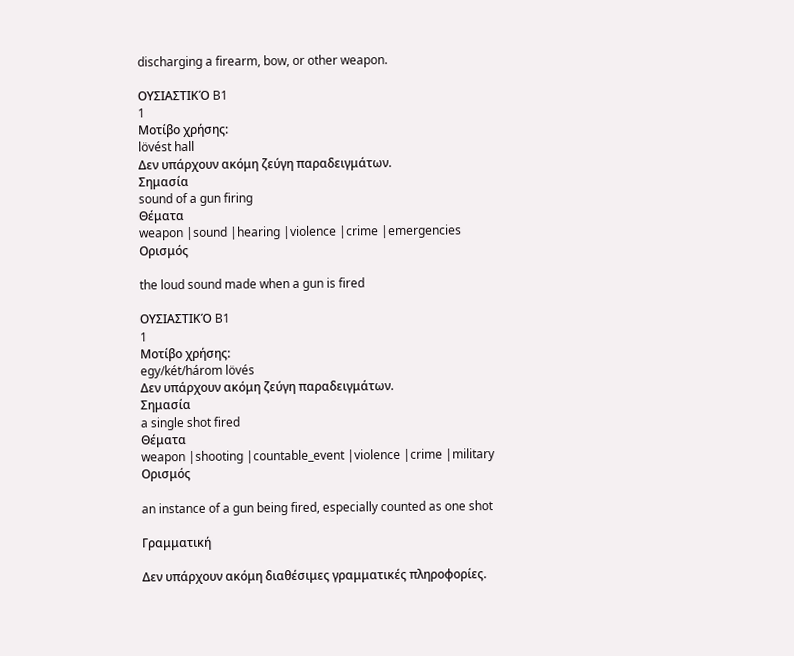discharging a firearm, bow, or other weapon.

ΟΥΣΙΑΣΤΙΚΌ B1
1
Μοτίβο χρήσης:
lövést hall
Δεν υπάρχουν ακόμη ζεύγη παραδειγμάτων.
Σημασία
sound of a gun firing
Θέματα
weapon |sound |hearing |violence |crime |emergencies
Ορισμός

the loud sound made when a gun is fired

ΟΥΣΙΑΣΤΙΚΌ B1
1
Μοτίβο χρήσης:
egy/két/három lövés
Δεν υπάρχουν ακόμη ζεύγη παραδειγμάτων.
Σημασία
a single shot fired
Θέματα
weapon |shooting |countable_event |violence |crime |military
Ορισμός

an instance of a gun being fired, especially counted as one shot

Γραμματική

Δεν υπάρχουν ακόμη διαθέσιμες γραμματικές πληροφορίες.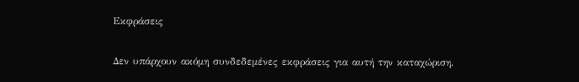Εκφράσεις

Δεν υπάρχουν ακόμη συνδεδεμένες εκφράσεις για αυτή την καταχώριση.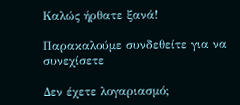Καλώς ήρθατε ξανά!

Παρακαλούμε συνδεθείτε για να συνεχίσετε

Δεν έχετε λογαριασμό;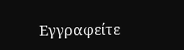Εγγραφείτε